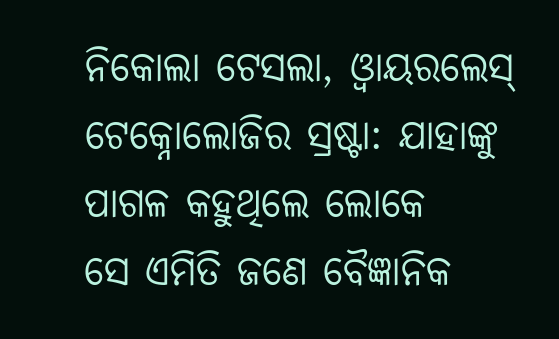ନିକୋଲା ଟେସଲା, ଓ୍ୱାୟରଲେସ୍ ଟେକ୍ନୋଲୋଜିର ସ୍ରଷ୍ଟା: ଯାହାଙ୍କୁ ପାଗଳ କହୁଥିଲେ ଲୋକେ
ସେ ଏମିତି ଜଣେ ବୈଜ୍ଞାନିକ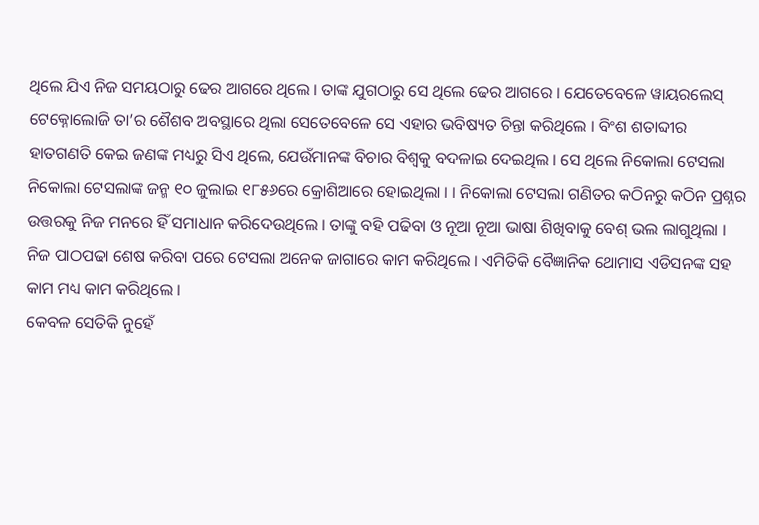ଥିଲେ ଯିଏ ନିଜ ସମୟଠାରୁ ଢେର ଆଗରେ ଥିଲେ । ତାଙ୍କ ଯୁଗଠାରୁ ସେ ଥିଲେ ଢେର ଆଗରେ । ଯେତେବେଳେ ୱାୟରଲେସ୍ ଟେକ୍ନୋଲୋଜି ତା’ର ଶୈଶବ ଅବସ୍ଥାରେ ଥିଲା ସେତେବେଳେ ସେ ଏହାର ଭବିଷ୍ୟତ ଚିନ୍ତା କରିଥିଲେ । ବିଂଶ ଶତାବ୍ଦୀର ହାତଗଣତି କେଇ ଜଣଙ୍କ ମଧ୍ୟରୁ ସିଏ ଥିଲେ, ଯେଉଁମାନଙ୍କ ବିଚାର ବିଶ୍ୱକୁ ବଦଳାଇ ଦେଇଥିଲ । ସେ ଥିଲେ ନିକୋଲା ଟେସଲା
ନିକୋଲା ଟେସଲାଙ୍କ ଜନ୍ମ ୧୦ ଜୁଲାଇ ୧୮୫୬ରେ କ୍ରୋଶିଆରେ ହୋଇଥିଲା । । ନିକୋଲା ଟେସଲା ଗଣିତର କଠିନରୁ କଠିନ ପ୍ରଶ୍ନର ଉତ୍ତରକୁ ନିଜ ମନରେ ହିଁ ସମାଧାନ କରିଦେଉଥିଲେ । ତାଙ୍କୁ ବହି ପଢିବା ଓ ନୂଆ ନୂଆ ଭାଷା ଶିଖିବାକୁ ବେଶ୍ ଭଲ ଲାଗୁଥିଲା । ନିଜ ପାଠପଢା ଶେଷ କରିବା ପରେ ଟେସଲା ଅନେକ ଜାଗାରେ କାମ କରିଥିଲେ । ଏମିତିକି ବୈଜ୍ଞାନିକ ଥୋମାସ ଏଡିସନଙ୍କ ସହ କାମ ମଧ୍ୟ କାମ କରିଥିଲେ ।
କେବଳ ସେତିକି ନୁହେଁ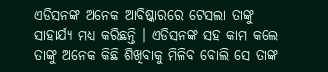ଏଡିସନଙ୍କ ଅନେକ ଆବିଷ୍କାରରେ ଟେସଲା ତାଙ୍କୁ ସାହାର୍ଯ୍ୟ ମଧ୍ୟ କରିଛନ୍ତି । ଏଡିସନଙ୍କ ସହ କାମ କଲେ ତାଙ୍କୁ ଅନେକ କିଛି ଶିଖିବାକୁ ମିଳିବ ବୋଲି ସେ ତାଙ୍କ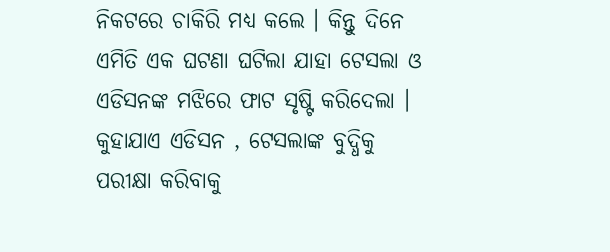ନିକଟରେ ଚାକିରି ମଧ୍ୟ କଲେ । କିନ୍ତୁ ଦିନେ ଏମିତି ଏକ ଘଟଣା ଘଟିଲା ଯାହା ଟେସଲା ଓ ଏଡିସନଙ୍କ ମଝିରେ ଫାଟ ସୃଷ୍ଟି କରିଦେଲା । କୁହାଯାଏ ଏଡିସନ , ଟେସଲାଙ୍କ ବୁଦ୍ଧିକୁ ପରୀକ୍ଷା କରିବାକୁ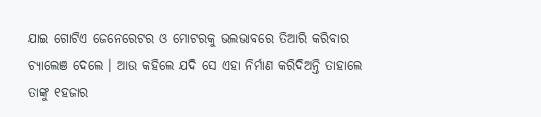ଯାଇ ଗୋଟିଏ ଜେନେରେଟର ଓ ମୋଟରକୁ ଭଲଭାବରେ ତିଆରି କରିବାର ଚ୍ୟାଲେଞ ଦେଲେ । ଆଉ କହିଲେ ଯଦି ସେ ଏହା ନିର୍ମାଣ କରିଦିଅନ୍ତି ତାହାଲେ ତାଙ୍କୁ ୧ହଜାର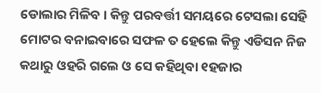ଡୋଲାର ମିଳିବ । କିନ୍ତୁ ପରବର୍ତ୍ତୀ ସମୟରେ ଟେସଲା ସେହି ମୋଟର ବନାଇବାରେ ସଫଳ ତ ହେଲେ କିନ୍ତୁ ଏଡିସନ ନିଜ କଥାରୁ ଓହରି ଗଲେ ଓ ସେ କହିଥିବା ୧ହଜାର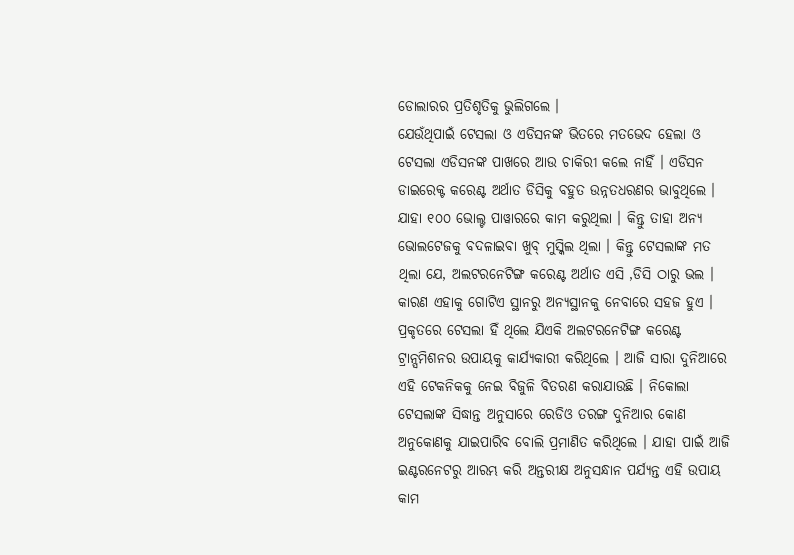ଡୋଲାରର ପ୍ରତିଶୃତିକୁ ଭୁଲିଗଲେ ।
ଯେଉଁଥିପାଇଁ ଟେସଲା ଓ ଏଡିସନଙ୍କ ଭିତରେ ମତଭେଦ ହେଲା ଓ ଟେସଲା ଏଡିସନଙ୍କ ପାଖରେ ଆଉ ଚାକିରୀ କଲେ ନାହିଁ । ଏଡିସନ ଡାଇରେକ୍ଟ କରେଣ୍ଟ ଅର୍ଥାତ ଡିସିକୁ ବହୁତ ଉନ୍ନତଧରଣର ଭାବୁଥିଲେ । ଯାହା ୧୦୦ ଭୋଲ୍ଟ ପାୱାରରେ କାମ କରୁଥିଲା । କିନ୍ତୁ ତାହା ଅନ୍ୟ ଭୋଲଟେଜକୁ ବଦଳାଇବା ଖୁବ୍ ମୁସ୍କିଲ ଥିଲା । କିନ୍ତୁ ଟେସଲାଙ୍କ ମତ ଥିଲା ଯେ, ଅଲଟରନେଟିଙ୍ଗ କରେଣ୍ଟ ଅର୍ଥାତ ଏସି ,ଡିସି ଠାରୁ ଭଲ । କାରଣ ଏହାକୁ ଗୋଟିଏ ସ୍ଥାନରୁ ଅନ୍ୟସ୍ଥାନକୁ ନେବାରେ ସହଜ ହୁଏ । ପ୍ରକୃତରେ ଟେସଲା ହିଁ ଥିଲେ ଯିଏକି ଅଲଟରନେଟିଙ୍ଗ କରେଣ୍ଟ ଟ୍ରାନ୍ସମିଶନର ଉପାୟକୁ କାର୍ଯ୍ୟକାରୀ କରିଥିଲେ । ଆଜି ସାରା ଦୁନିଆରେ ଏହି ଟେକନିକକୁ ନେଇ ବିଜୁଳି ବିତରଣ କରାଯାଉଛି । ନିକୋଲା ଟେସଲାଙ୍କ ସିଦ୍ଧାନ୍ତ ଅନୁସାରେ ରେଡିଓ ତରଙ୍ଗ ଦୁନିଆର କୋଣ ଅନୁକୋଣକୁ ଯାଇପାରିବ ବୋଲି ପ୍ରମାଣିତ କରିଥିଲେ । ଯାହା ପାଇଁ ଆଜି ଇଣ୍ଟରନେଟରୁ ଆରମ୍ଭ କରି ଅନ୍ତରୀକ୍ଷ ଅନୁସନ୍ଧାନ ପର୍ଯ୍ୟନ୍ତ ଏହି ଉପାୟ କାମ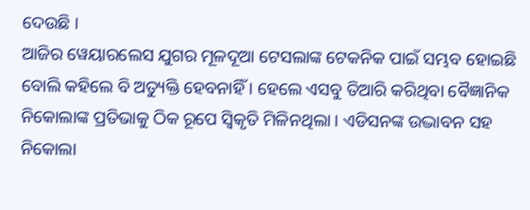ଦେଉଛି ।
ଆଜିର ୱେୟାରଲେସ ଯୁଗର ମୂଳଦୂଆ ଟେସଲାଙ୍କ ଟେକନିକ ପାଇଁ ସମ୍ଭବ ହୋଇଛି ବୋଲି କହିଲେ ବି ଅତ୍ୟୁକ୍ତି ହେବନାହିଁ । ହେଲେ ଏସବୁ ତିଆରି କରିଥିବା ବୈଜ୍ଞାନିକ ନିକୋଲାଙ୍କ ପ୍ରତିଭାକୁ ଠିକ ରୂପେ ସ୍ୱିକୃତି ମିଳିନଥିଲା । ଏଡିସନଙ୍କ ଉଦ୍ଭାବନ ସହ ନିକୋଲା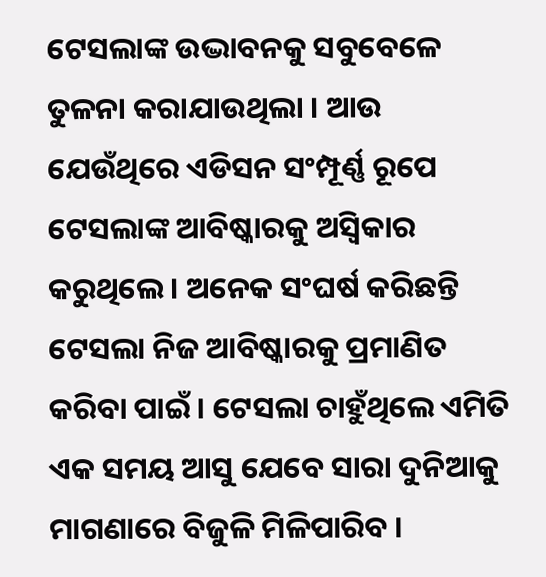ଟେସଲାଙ୍କ ଉଦ୍ଭାବନକୁ ସବୁବେଳେ ତୁଳନା କରାଯାଉଥିଲା । ଆଉ ଯେଉଁଥିରେ ଏଡିସନ ସଂମ୍ପୂର୍ଣ୍ଣ ରୂପେ ଟେସଲାଙ୍କ ଆବିଷ୍କାରକୁ ଅସ୍ୱିକାର କରୁଥିଲେ । ଅନେକ ସଂଘର୍ଷ କରିଛନ୍ତି ଟେସଲା ନିଜ ଆବିଷ୍କାରକୁ ପ୍ରମାଣିତ କରିବା ପାଇଁ । ଟେସଲା ଚାହୁଁଥିଲେ ଏମିତି ଏକ ସମୟ ଆସୁ ଯେବେ ସାରା ଦୁନିଆକୁ ମାଗଣାରେ ବିଜୁଳି ମିଳିପାରିବ ।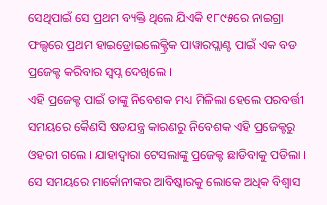ସେଥିପାଇଁ ସେ ପ୍ରଥମ ବ୍ୟକ୍ତି ଥିଲେ ଯିଏକି ୧୮୯୫ରେ ନାଇଗ୍ରା ଫଲ୍ସରେ ପ୍ରଥମ ହାଇଡ୍ରୋଇଲେକ୍ଟ୍ରିକ ପାୱାରପ୍ଲାଣ୍ଟ ପାଇଁ ଏକ ବଡ ପ୍ରଜେକ୍ଟ କରିବାର ସ୍ୱପ୍ନ ଦେଖିଲେ ।
ଏହି ପ୍ରଜେକ୍ଟ ପାଇଁ ତାଙ୍କୁ ନିବେଶକ ମଧ୍ୟ ମିଳିଲା ହେଲେ ପରବର୍ତ୍ତୀ ସମୟରେ କୈଣସି ଷଡଯନ୍ତ୍ର କାରଣରୁ ନିବେଶକ ଏହି ପ୍ରଜେକ୍ଟରୁ ଓହରୀ ଗଲେ । ଯାହାଦ୍ୱାରା ଟେସଲାଙ୍କୁ ପ୍ରଜେକ୍ଟ ଛାଡିବାକୁ ପଡିଲା । ସେ ସମୟରେ ମାର୍କୋନୀଙ୍କର ଆବିଷ୍କାରକୁ ଲୋକେ ଅଧିକ ବିଶ୍ୱାସ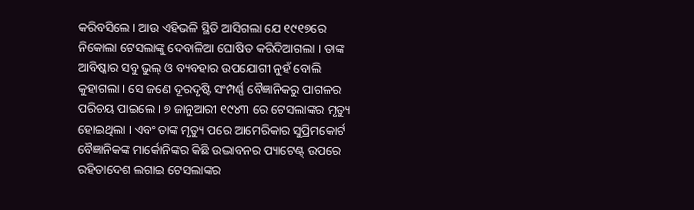କରିବସିଲେ । ଆଉ ଏହିଭଳି ସ୍ଥିତି ଆସିଗଲା ଯେ ୧୯୧୭ରେ ନିକୋଲା ଟେସଲାଙ୍କୁ ଦେବାଳିଆ ଘୋଷିତ କରିଦିଆଗଲା । ତାଙ୍କ ଆବିଷ୍କାର ସବୁ ଭୁଲ୍ ଓ ବ୍ୟବହାର ଉପଯୋଗୀ ନୁହଁ ବୋଲି କୁହାଗଲା । ସେ ଜଣେ ଦୂରଦୃଷ୍ଟି ସଂମ୍ପର୍ଣ୍ଣ ବୈଜ୍ଞାନିକରୁ ପାଗଳର ପରିଚୟ ପାଇଲେ । ୭ ଜାନୁଆରୀ ୧୯୪୩ ରେ ଟେସଲାଙ୍କର ମୃତ୍ୟୁ ହୋଇଥିଲା । ଏବଂ ତାଙ୍କ ମୃତ୍ୟୁ ପରେ ଆମେରିକାର ସୁପ୍ରିମକୋର୍ଟ ବୈଜ୍ଞାନିକଙ୍କ ମାର୍କୋନିଙ୍କର କିଛି ଉଦ୍ଭାବନର ପ୍ୟାଟେଣ୍ଟ୍ ଉପରେ ରହିତାଦେଶ ଲଗାଇ ଟେସଲାଙ୍କର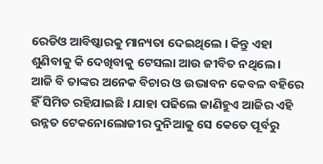ରେଡିଓ ଆବିଷ୍କାରକୁ ମାନ୍ୟତା ଦେଇଥିଲେ । କିନ୍ତୁ ଏହା ଶୁଣିବାକୁ କି ଦେଖିବାକୁ ଟେସଲା ଆଉ ଜୀବିତ ନଥିଲେ । ଆଜି ବି ତାଙ୍କର ଅନେକ ବିଚାର ଓ ଉଦ୍ଭାବନ କେବଳ ବହିରେ ହିଁ ସିମିତ ରହିଯାଇଛି । ଯାହା ପଢିଲେ ଜାଣିହୁଏ ଆଜିର ଏହି ଉନ୍ନତ ଟେକନୋଲୋଜୀର ଦୁନିଆକୁ ସେ କେତେ ପୂର୍ବରୁ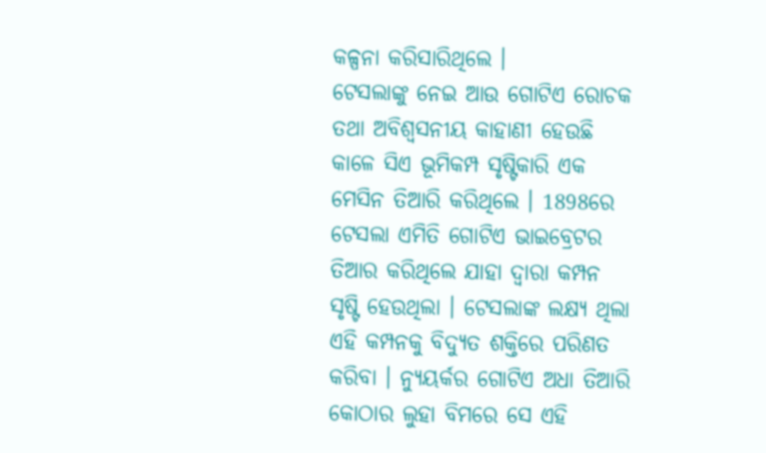କଳ୍ପନା କରିସାରିଥିଲେ ।
ଟେସଲାଙ୍କୁ ନେଇ ଆଉ ଗୋଟିଏ ରୋଚକ ତଥା ଅବିଶ୍ୱସନୀୟ କାହାଣୀ ହେଉଛି କାଳେ ସିଏ ଭୂମିକମ୍ପ ସୃଷ୍ଟିକାରି ଏକ ମେସିନ ତିଆରି କରିଥିଲେ । 1898ରେ ଟେସଲା ଏମିତି ଗୋଟିଏ ଭାଇବ୍ରେଟର ତିଆର କରିଥିଲେ ଯାହା ଦ୍ୱାରା କମ୍ପନ ସୃଷ୍ଟି ହେଉଥିଲା । ଟେସଲାଙ୍କ ଲକ୍ଷ୍ୟ ଥିଲା ଏହି କମ୍ପନକୁ ବିଦ୍ୟୁତ ଶକ୍ତିରେ ପରିଣତ କରିବା । ନ୍ୟୁୟର୍କର ଗୋଟିଏ ଅଧା ତିଆରି କୋଠାର ଲୁହା ବିମରେ ସେ ଏହି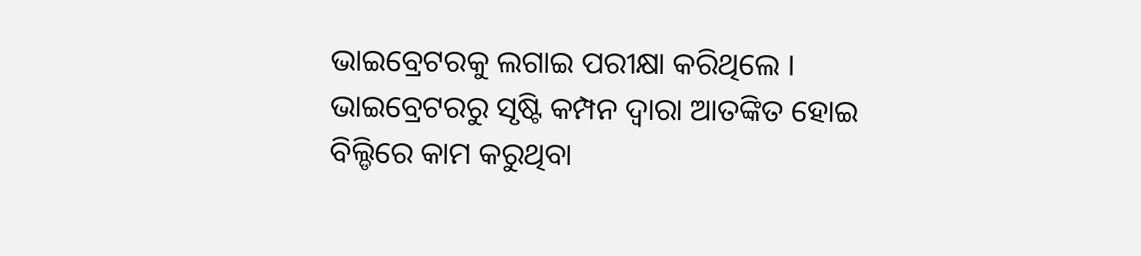ଭାଇବ୍ରେଟରକୁ ଲଗାଇ ପରୀକ୍ଷା କରିଥିଲେ । ଭାଇବ୍ରେଟରରୁ ସୃଷ୍ଟି କମ୍ପନ ଦ୍ୱାରା ଆତଙ୍କିତ ହୋଇ ବିଲ୍ଡିରେ କାମ କରୁଥିବା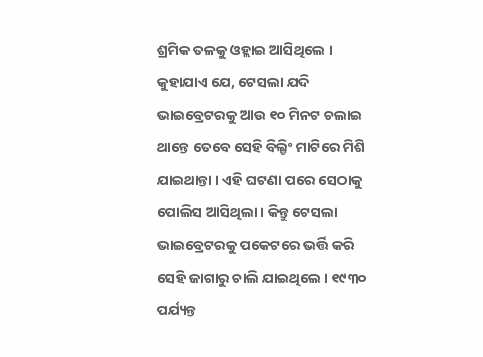ଶ୍ରମିକ ତଳକୁ ଓହ୍ଲାଇ ଆସିଥିଲେ । କୁହାଯାଏ ଯେ, ଟେସଲା ଯଦି ଭାଇବ୍ରେଟରକୁ ଆଉ ୧୦ ମିନଟ ଚଲାଇ ଥାନ୍ତେ ତେବେ ସେହି ବିଲ୍ଡିଂ ମାଟିରେ ମିଶି ଯାଇଥାନ୍ତା । ଏହି ଘଟଣା ପରେ ସେଠାକୁ ପୋଲିସ ଆସିଥିଲା । କିନ୍ତୁ ଟେସଲା ଭାଇବ୍ରେଟରକୁ ପକେଟରେ ଭର୍ତ୍ତି କରି ସେହି ଜାଗାରୁ ଚାଲି ଯାଇଥିଲେ । ୧୯୩୦ ପର୍ଯ୍ୟନ୍ତ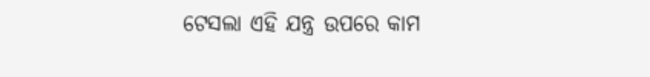ଟେସଲା ଏହି ଯନ୍ତ୍ର ଉପରେ କାମ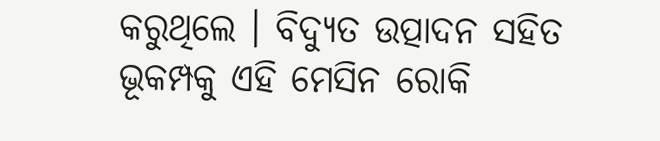କରୁଥିଲେ । ବିଦ୍ୟୁତ ଉତ୍ପାଦନ ସହିତ ଭୂକମ୍ପକୁ ଏହି ମେସିନ ରୋକି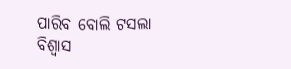ପାରିବ ବୋଲି ଟସଲା ବିଶ୍ୱାସ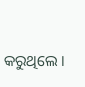କରୁଥିଲେ ।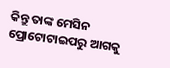କିନ୍ତୁ ତାଙ୍କ ମେସିନ ପ୍ରୋଟୋଟାଇପରୁ ଆଗକୁ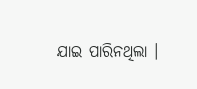ଯାଇ ପାରିନଥିଲା ।